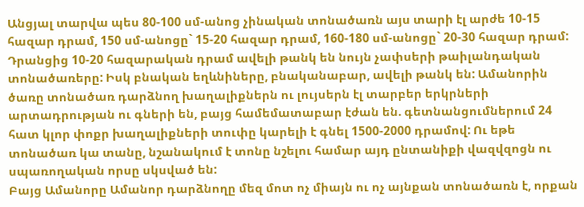Անցյալ տարվա պես 80-100 սմ-անոց չինական տոնածառն այս տարի էլ արժե 10-15 հազար դրամ, 150 սմ-անոցը` 15-20 հազար դրամ, 160-180 սմ-անոցը` 20-30 հազար դրամ: Դրանցից 10-20 հազարական դրամ ավելի թանկ են նույն չափսերի թաիլանդական տոնածառերը: Իսկ բնական եղևնիները, բնականաբար, ավելի թանկ են: Ամանորին ծառը տոնածառ դարձնող խաղալիքներն ու լույսերն էլ տարբեր երկրների արտադրության ու գների են, բայց համեմատաբար էժան են. գետնանցումներում 24 հատ կլոր փոքր խաղալիքների տուփը կարելի է գնել 1500-2000 դրամով: Ու եթե տոնածառ կա տանը, նշանակում է տոնը նշելու համար այդ ընտանիքի վազվզոցն ու սպառողական որսը սկսված են:
Բայց Ամանորը Ամանոր դարձնողը մեզ մոտ ոչ միայն ու ոչ այնքան տոնածառն է, որքան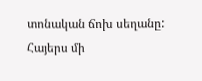տոնական ճոխ սեղանը: Հայերս մի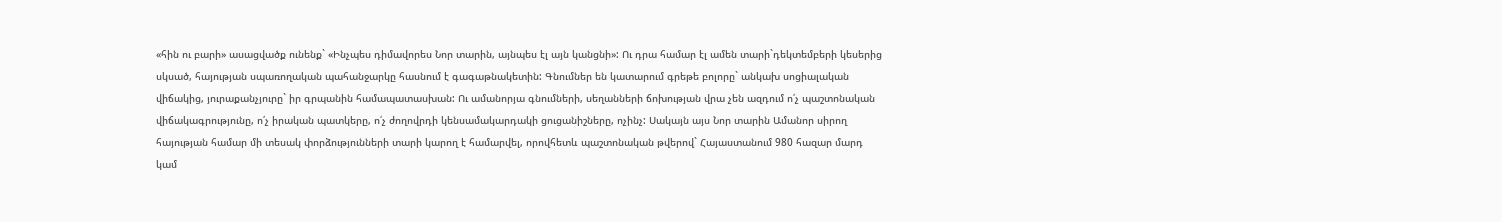«հին ու բարի» ասացվածք ունենք` «Ինչպես դիմավորես Նոր տարին, այնպես էլ այն կանցնի»: Ու դրա համար էլ ամեն տարի`դեկտեմբերի կեսերից սկսած, հայության սպառողական պահանջարկը հասնում է գագաթնակետին: Գնումներ են կատարում գրեթե բոլորը` անկախ սոցիալական վիճակից, յուրաքանչյուրը` իր գրպանին համապատասխան: Ու ամանորյա գնումների, սեղանների ճոխության վրա չեն ազդում ո՛չ պաշտոնական վիճակագրությունը, ո՛չ իրական պատկերը, ո՛չ ժողովրդի կենսամակարդակի ցուցանիշները, ոչինչ: Սակայն այս Նոր տարին Ամանոր սիրող հայության համար մի տեսակ փորձությունների տարի կարող է համարվել, որովհետև պաշտոնական թվերով` Հայաստանում 980 հազար մարդ կամ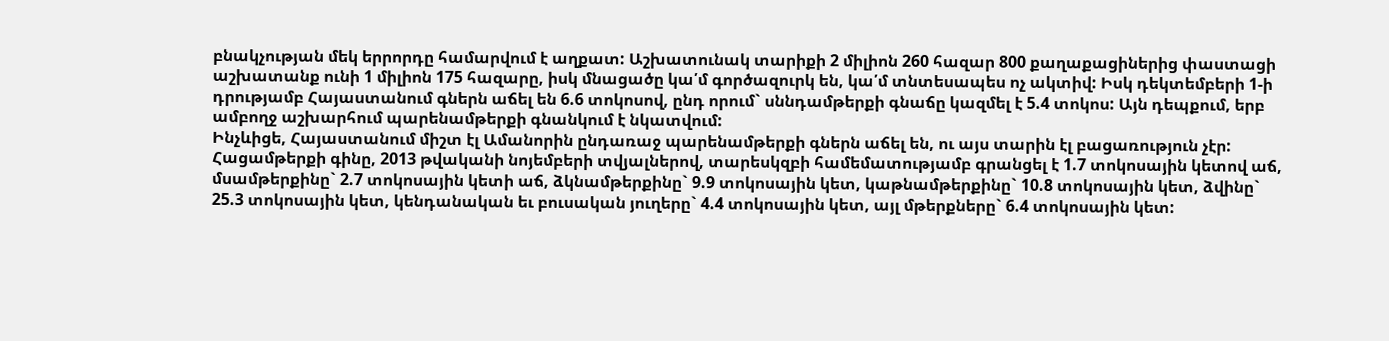բնակչության մեկ երրորդը համարվում է աղքատ: Աշխատունակ տարիքի 2 միլիոն 260 հազար 800 քաղաքացիներից փաստացի աշխատանք ունի 1 միլիոն 175 հազարը, իսկ մնացածը կա՛մ գործազուրկ են, կա՛մ տնտեսապես ոչ ակտիվ: Իսկ դեկտեմբերի 1-ի դրությամբ Հայաստանում գներն աճել են 6.6 տոկոսով, ընդ որում` սննդամթերքի գնաճը կազմել է 5.4 տոկոս: Այն դեպքում, երբ ամբողջ աշխարհում պարենամթերքի գնանկում է նկատվում:
Ինչևիցե, Հայաստանում միշտ էլ Ամանորին ընդառաջ պարենամթերքի գներն աճել են, ու այս տարին էլ բացառություն չէր: Հացամթերքի գինը, 2013 թվականի նոյեմբերի տվյալներով, տարեսկզբի համեմատությամբ գրանցել է 1.7 տոկոսային կետով աճ, մսամթերքինը` 2.7 տոկոսային կետի աճ, ձկնամթերքինը` 9.9 տոկոսային կետ, կաթնամթերքինը` 10.8 տոկոսային կետ, ձվինը` 25.3 տոկոսային կետ, կենդանական եւ բուսական յուղերը` 4.4 տոկոսային կետ, այլ մթերքները` 6.4 տոկոսային կետ: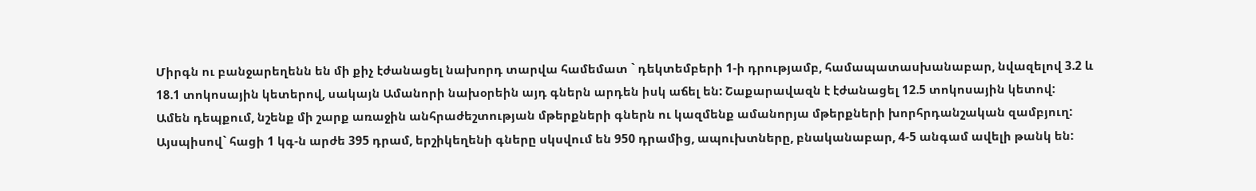Միրգն ու բանջարեղենն են մի քիչ էժանացել նախորդ տարվա համեմատ ` դեկտեմբերի 1-ի դրությամբ, համապատասխանաբար, նվազելով 3.2 և 18.1 տոկոսային կետերով, սակայն Ամանորի նախօրեին այդ գներն արդեն իսկ աճել են: Շաքարավազն է էժանացել 12.5 տոկոսային կետով:
Ամեն դեպքում, նշենք մի շարք առաջին անհրաժեշտության մթերքների գներն ու կազմենք ամանորյա մթերքների խորհրդանշական զամբյուղ:
Այսպիսով` հացի 1 կգ-ն արժե 395 դրամ, երշիկեղենի գները սկսվում են 950 դրամից, ապուխտները, բնականաբար, 4-5 անգամ ավելի թանկ են: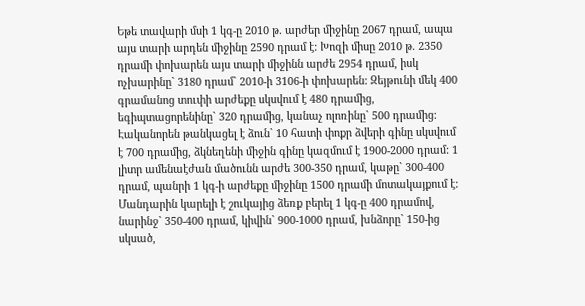Եթե տավարի մսի 1 կգ-ը 2010 թ. արժեր միջինը 2067 դրամ, ապա այս տարի արդեն միջինը 2590 դրամ է: Խոզի միսը 2010 թ. 2350 դրամի փոխարեն այս տարի միջինն արժե 2954 դրամ, իսկ ոչխարինը` 3180 դրամ` 2010-ի 3106-ի փոխարեն: Զեյթունի մեկ 400 գրամանոց տուփի արժեքը սկսվում է 480 դրամից, եգիպտացորենինը` 320 դրամից, կանաչ ոլոռինը` 500 դրամից: Էականորեն թանկացել է ձուն` 10 հատի փոքր ձվերի գինը սկսվում է 700 դրամից, ձկնեղենի միջին գինը կազմում է 1900-2000 դրամ: 1 լիտր ամենաէժան մածունն արժե 300-350 դրամ, կաթը` 300-400 դրամ, պանրի 1 կգ-ի արժեքը միջինը 1500 դրամի մոտակայքում է: Մանդարին կարելի է շուկայից ձեռք բերել 1 կգ-ը 400 դրամով, նարինջ` 350-400 դրամ, կիվին` 900-1000 դրամ, խնձորը` 150-ից սկսած,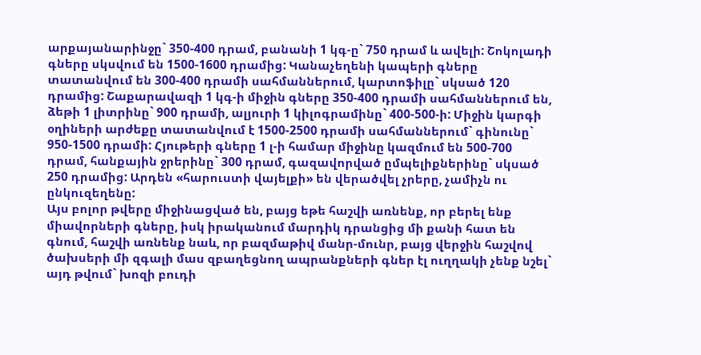արքայանարինջը` 350-400 դրամ, բանանի 1 կգ-ը` 750 դրամ և ավելի: Շոկոլադի գները սկսվում են 1500-1600 դրամից: Կանաչեղենի կապերի գները տատանվում են 300-400 դրամի սահմաններում, կարտոֆիլը` սկսած 120 դրամից: Շաքարավազի 1 կգ-ի միջին գները 350-400 դրամի սահմաններում են, ձեթի 1 լիտրինը` 900 դրամի, ալյուրի 1 կիլոգրամինը` 400-500-ի: Միջին կարգի օղիների արժեքը տատանվում է 1500-2500 դրամի սահմաններում` գինունը` 950-1500 դրամի: Հյութերի գները 1 լ-ի համար միջինը կազմում են 500-700 դրամ, հանքային ջրերինը` 300 դրամ, գազավորված ըմպելիքներինը` սկսած 250 դրամից: Արդեն «հարուստի վայելքի» են վերածվել չրերը, չամիչն ու ընկուզեղենը:
Այս բոլոր թվերը միջինացված են, բայց եթե հաշվի առնենք, որ բերել ենք միավորների գները, իսկ իրականում մարդիկ դրանցից մի քանի հատ են գնում, հաշվի առնենք նաև, որ բազմաթիվ մանր-մունր, բայց վերջին հաշվով ծախսերի մի զգալի մաս զբաղեցնող ապրանքների գներ էլ ուղղակի չենք նշել` այդ թվում` խոզի բուդի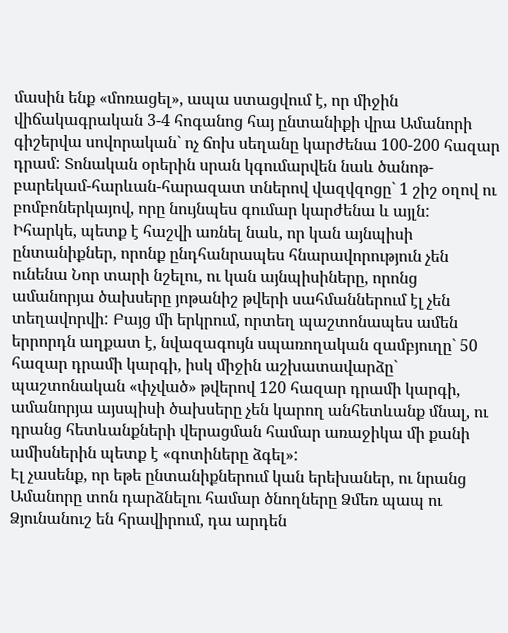մասին ենք «մոռացել», ապա ստացվում է, որ միջին վիճակագրական 3-4 հոգանոց հայ ընտանիքի վրա Ամանորի գիշերվա սովորական` ոչ ճոխ սեղանը կարժենա 100-200 հազար դրամ: Տոնական օրերին սրան կգումարվեն նաև ծանոթ-բարեկամ-հարևան-հարազատ տներով վազվզոցը` 1 շիշ օղով ու բոմբոներկայով, որը նույնպես գումար կարժենա և այլն:
Իհարկե, պետք է հաշվի առնել նաև, որ կան այնպիսի ընտանիքներ, որոնք ընդհանրապես հնարավորություն չեն ունենա Նոր տարի նշելու, ու կան այնպիսիները, որոնց ամանորյա ծախսերը յոթանիշ թվերի սահմաններում էլ չեն տեղավորվի: Բայց մի երկրում, որտեղ պաշտոնապես ամեն երրորդն աղքատ է, նվազագույն սպառողական զամբյուղը` 50 հազար դրամի կարգի, իսկ միջին աշխատավարձը` պաշտոնական «փչված» թվերով 120 հազար դրամի կարգի, ամանորյա այսպիսի ծախսերը չեն կարող անհետևանք մնալ, ու դրանց հետևանքների վերացման համար առաջիկա մի քանի ամիսներին պետք է «գոտիները ձգել»:
Էլ չասենք, որ եթե ընտանիքներում կան երեխաներ, ու նրանց Ամանորը տոն դարձնելու համար ծնողները Ձմեռ պապ ու Ձյունանուշ են հրավիրում, դա արդեն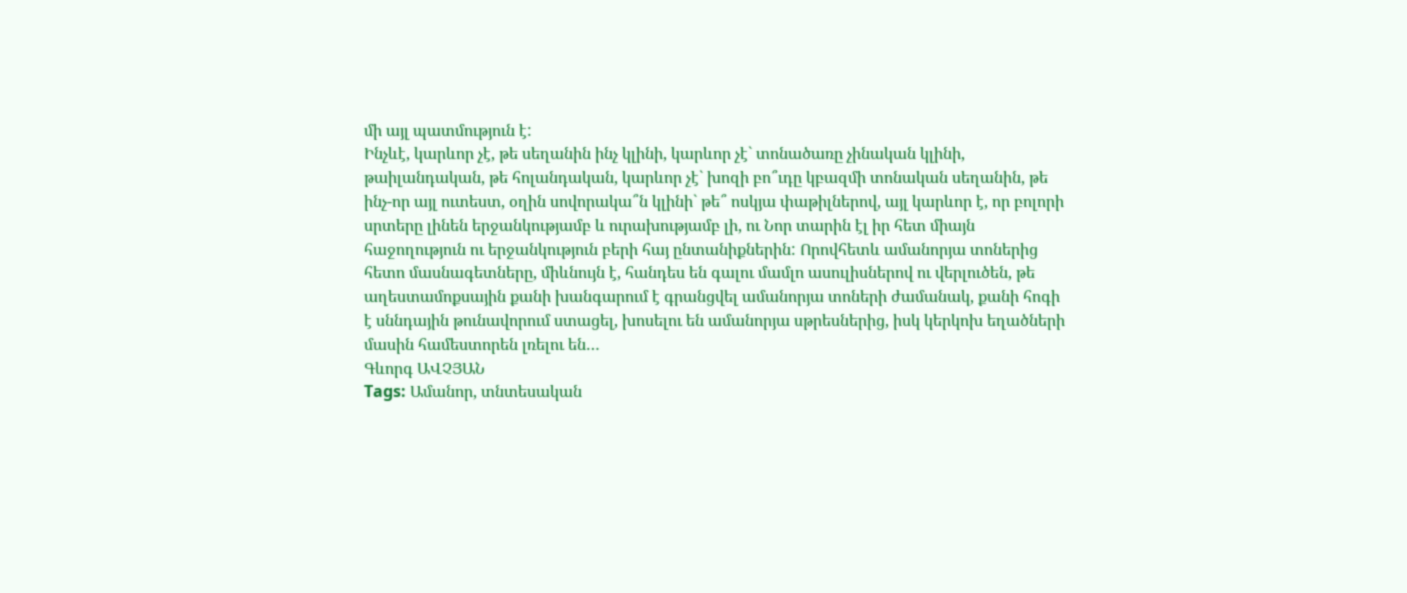մի այլ պատմություն է:
Ինչևէ, կարևոր չէ, թե սեղանին ինչ կլինի, կարևոր չէ` տոնածառը չինական կլինի, թաիլանդական, թե հոլանդական, կարևոր չէ` խոզի բո՞ւդը կբազմի տոնական սեղանին, թե ինչ-որ այլ ուտեստ, օղին սովորակա՞ն կլինի` թե՞ ոսկյա փաթիլներով, այլ կարևոր է, որ բոլորի սրտերը լինեն երջանկությամբ և ուրախությամբ լի, ու Նոր տարին էլ իր հետ միայն հաջողություն ու երջանկություն բերի հայ ընտանիքներին: Որովհետև ամանորյա տոներից հետո մասնագետները, միևնույն է, հանդես են գալու մամլո ասուլիսներով ու վերլուծեն, թե աղեստամոքսային քանի խանգարում է գրանցվել ամանորյա տոների ժամանակ, քանի հոգի է սննդային թունավորում ստացել, խոսելու են ամանորյա սթրեսներից, իսկ կերկոխ եղածների մասին համեստորեն լռելու են…
Գևորգ ԱՎՉՅԱՆ
Tags: Ամանոր, տնտեսական